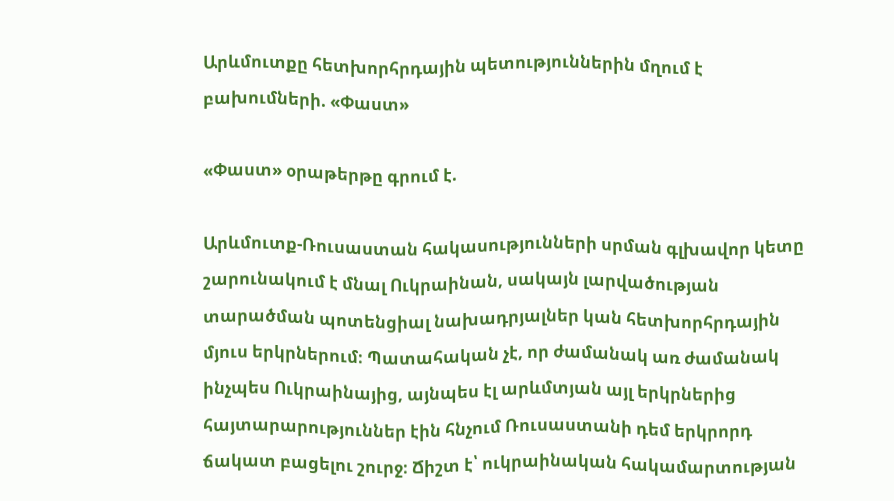Արևմուտքը հետխորհրդային պետություններին մղում է բախումների. «Փաստ»

«Փաստ» օրաթերթը գրում է.

Արևմուտք-Ռուսաստան հակասությունների սրման գլխավոր կետը շարունակում է մնալ Ուկրաինան, սակայն լարվածության տարածման պոտենցիալ նախադրյալներ կան հետխորհրդային մյուս երկրներում։ Պատահական չէ, որ ժամանակ առ ժամանակ ինչպես Ուկրաինայից, այնպես էլ արևմտյան այլ երկրներից հայտարարություններ էին հնչում Ռուսաստանի դեմ երկրորդ ճակատ բացելու շուրջ։ Ճիշտ է՝ ուկրաինական հակամարտության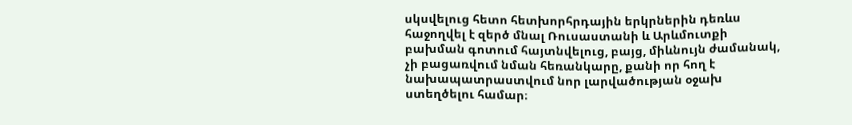սկսվելուց հետո հետխորհրդային երկրներին դեռևս հաջողվել է զերծ մնալ Ռուսաստանի և Արևմուտքի բախման գոտում հայտնվելուց, բայց, միևնույն ժամանակ, չի բացառվում նման հեռանկարը, քանի որ հող է նախապատրաստվում նոր լարվածության օջախ ստեղծելու համար։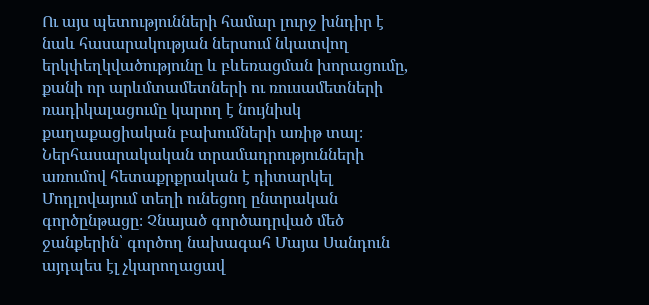Ու այս պետությունների համար լուրջ խնդիր է նաև հասարակության ներսում նկատվող երկփեղկվածությունը և բևեռացման խորացումը, քանի որ արևմտամետների ու ռուսամետների ռադիկալացումը կարող է նույնիսկ քաղաքացիական բախումների առիթ տալ։ Ներհասարակական տրամադրությունների առումով հետաքրքրական է դիտարկել Մոդլովայում տեղի ունեցող ընտրական գործընթացը։ Չնայած գործադրված մեծ ջանքերին՝ գործող նախագահ Մայա Սանդուն այդպես էլ չկարողացավ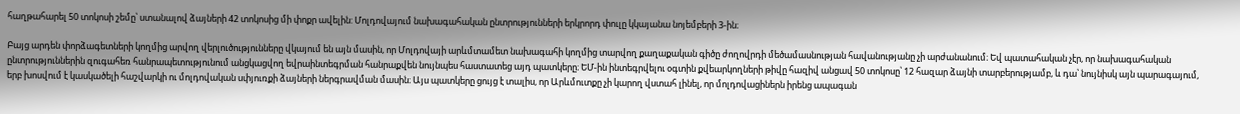հաղթահարել 50 տոկոսի շեմը՝ ստանալով ձայների 42 տոկոսից մի փոքր ավելին: Մոլդովայում նախագահական ընտրությունների երկրորդ փուլը կկայանա նոյեմբերի 3-ին։

Բայց արդեն փորձագետների կողմից արվող վերլուծությունները վկայում են այն մասին, որ Մոլդովայի արևմտամետ նախագահի կողմից տարվող քաղաքական գիծը ժողովրդի մեծամասնության հավանությանը չի արժանանում։ Եվ պատահական չէր, որ նախագահական ընտրություններին զուգահեռ հանրապետությունում անցկացվող եվրաինտեգրման հանրաքվեն նույնպես հաստատեց այդ պատկերը։ ԵՄ-ին ինտեգրվելու օգտին քվեարկողների թիվը հազիվ անցավ 50 տոկոսը՝ 12 հազար ձայնի տարբերությամբ, և դա՝ նույնիսկ այն պարագայում, երբ խոսվում է կասկածելի հաշվարկի ու մոլդովական սփյուռքի ձայների ներգրավման մասին։ Այս պատկերը ցույց է տալիս, որ Արևմուտքը չի կարող վստահ լինել, որ մոլդովացիներն իրենց ապագան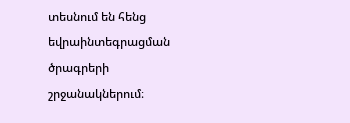տեսնում են հենց եվրաինտեգրացման ծրագրերի շրջանակներում։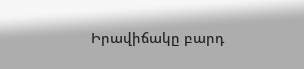Իրավիճակը բարդ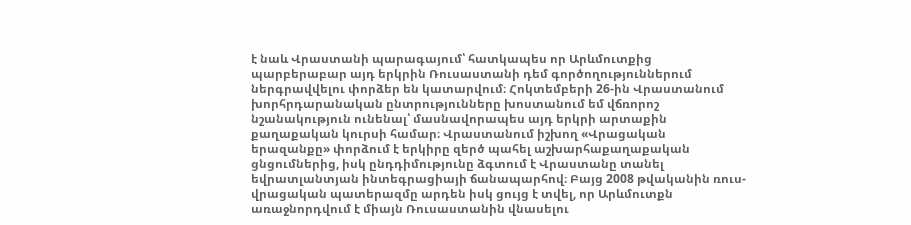է նաև Վրաստանի պարագայում՝ հատկապես որ Արևմուտքից պարբերաբար այդ երկրին Ռուսաստանի դեմ գործողություններում ներգրավվելու փորձեր են կատարվում։ Հոկտեմբերի 26-ին Վրաստանում խորհրդարանական ընտրությունները խոստանում եմ վճռորոշ նշանակություն ունենալ՝ մասնավորապես այդ երկրի արտաքին քաղաքական կուրսի համար։ Վրաստանում իշխող «Վրացական երազանքը» փորձում է երկիրը զերծ պահել աշխարհաքաղաքական ցնցումներից, իսկ ընդդիմությունը ձգտում է Վրաստանը տանել եվրատլանտյան ինտեգրացիայի ճանապարհով։ Բայց 2008 թվականին ռուս-վրացական պատերազմը արդեն իսկ ցույց է տվել, որ Արևմուտքն առաջնորդվում է միայն Ռուսաստանին վնասելու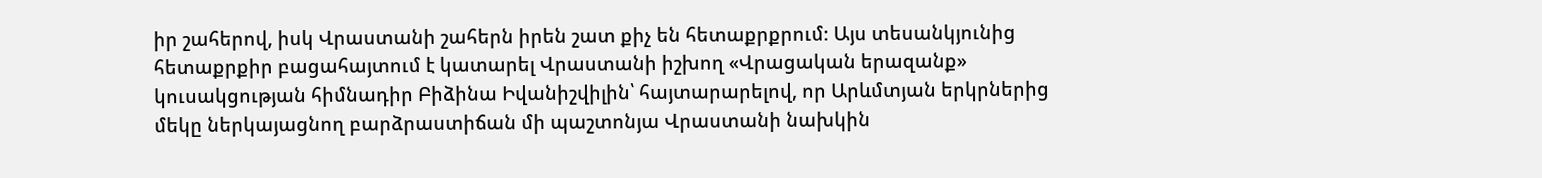իր շահերով, իսկ Վրաստանի շահերն իրեն շատ քիչ են հետաքրքրում։ Այս տեսանկյունից հետաքրքիր բացահայտում է կատարել Վրաստանի իշխող «Վրացական երազանք» կուսակցության հիմնադիր Բիձինա Իվանիշվիլին՝ հայտարարելով, որ Արևմտյան երկրներից մեկը ներկայացնող բարձրաստիճան մի պաշտոնյա Վրաստանի նախկին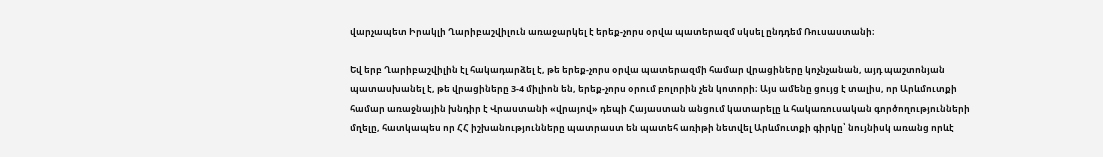վարչապետ Իրակլի Ղարիբաշվիլուն առաջարկել է երեք-չորս օրվա պատերազմ սկսել ընդդեմ Ռուսաստանի։

Եվ երբ Ղարիբաշվիլին էլ հակադարձել է, թե երեք-չորս օրվա պատերազմի համար վրացիները կոչնչանան, այդ պաշտոնյան պատասխանել է, թե վրացիները 3-4 միլիոն են, երեք-չորս օրում բոլորին չեն կոտորի։ Այս ամենը ցույց է տալիս, որ Արևմուտքի համար առաջնային խնդիր է Վրաստանի «վրայով» դեպի Հայաստան անցում կատարելը և հակառուսական գործողությունների մղելը, հատկապես որ ՀՀ իշխանությունները պատրաստ են պատեհ առիթի նետվել Արևմուտքի գիրկը՝ նույնիսկ առանց որևէ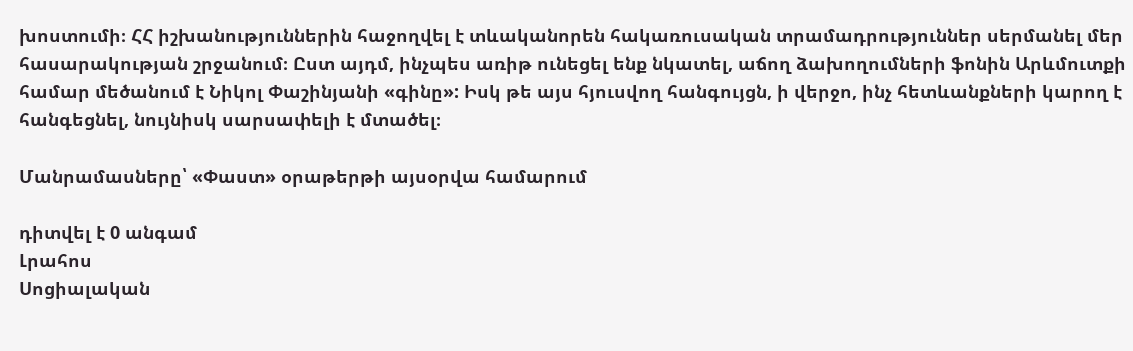խոստումի։ ՀՀ իշխանություններին հաջողվել է տևականորեն հակառուսական տրամադրություններ սերմանել մեր հասարակության շրջանում։ Ըստ այդմ, ինչպես առիթ ունեցել ենք նկատել, աճող ձախողումների ֆոնին Արևմուտքի համար մեծանում է Նիկոլ Փաշինյանի «գինը»: Իսկ թե այս հյուսվող հանգույցն, ի վերջո, ինչ հետևանքների կարող է հանգեցնել, նույնիսկ սարսափելի է մտածել։

Մանրամասները՝ «Փաստ» օրաթերթի այսօրվա համարում

դիտվել է 0 անգամ
Լրահոս
Սոցիալական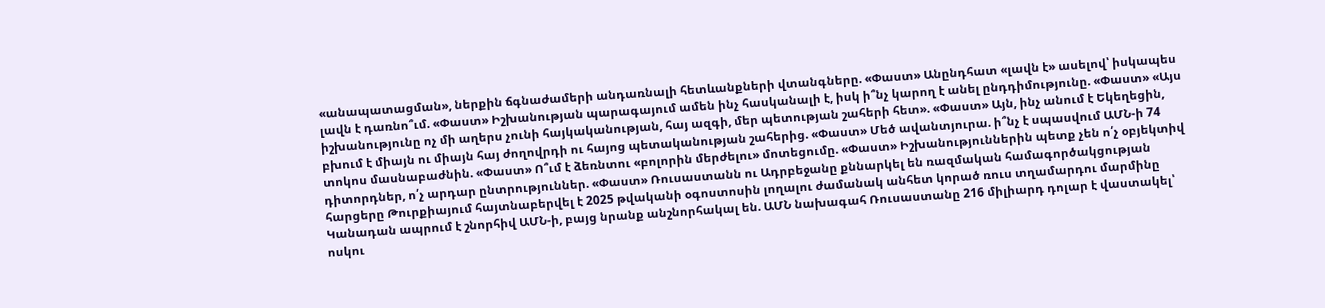«անապատացման», ներքին ճգնաժամերի անդառնալի հետևանքների վտանգները. «Փաստ» Անընդհատ «լավն է» ասելով՝ իսկապես լավն է դառնո՞ւմ. «Փաստ» Իշխանության պարագայում ամեն ինչ հասկանալի է, իսկ ի՞նչ կարող է անել ընդդիմությունը. «Փաստ» «Այս իշխանությունը ոչ մի աղերս չունի հայկականության, հայ ազգի, մեր պետության շահերի հետ». «Փաստ» Այն, ինչ անում է Եկեղեցին, բխում է միայն ու միայն հայ ժողովրդի ու հայոց պետականության շահերից. «Փաստ» Մեծ ավանտյուրա. ի՞նչ է սպասվում ԱՄՆ-ի 74 տոկոս մասնաբաժնին. «Փաստ» Ո՞ւմ է ձեռնտու «բոլորին մերժելու» մոտեցումը. «Փաստ» Իշխանություններին պետք չեն ո՛չ օբյեկտիվ դիտորդներ, ո՛չ արդար ընտրություններ. «Փաստ» Ռուսաստանն ու Ադրբեջանը քննարկել են ռազմական համագործակցության հարցերը Թուրքիայում հայտնաբերվել է 2025 թվականի օգոստոսին լողալու ժամանակ անհետ կորած ռուս տղամարդու մարմինը Կանադան ապրում է շնորհիվ ԱՄՆ-ի, բայց նրանք անշնորհակալ են. ԱՄՆ նախագահ Ռուսաստանը 216 միլիարդ դոլար է վաստակել՝ ոսկու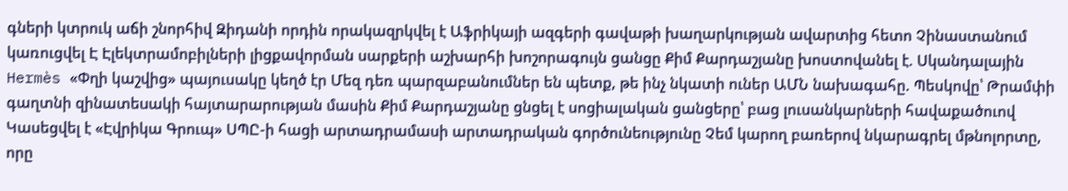գների կտրուկ աճի շնորհիվ Զիդանի որդին որակազրկվել է Աֆրիկայի ազգերի գավաթի խաղարկության ավարտից հետո Չինաստանում կառուցվել Է Էլեկտրամոբիլների լիցքավորման սարքերի աշխարհի խոշորագույն ցանցը Քիմ Քարդաշյանը խոստովանել է. Սկանդալային Hermès «Փղի կաշվից» պայուսակը կեղծ էր Մեզ դեռ պարզաբանումներ են պետք, թե ինչ նկատի ուներ ԱՄՆ նախագահը. Պեսկովը՝ Թրամփի գաղտնի զինատեuակի հայտարարության մասին Քիմ Քարդաշյանը ցնցել է սոցիալական ցանցերը՝ բաց լուսանկարների հավաքածուով Կասեցվել է «Էվրիկա Գրուպ» ՍՊԸ-ի հացի արտադրամասի արտադրական գործունեությունը Չեմ կարող բառերով նկարագրել մթնոլորտը, որը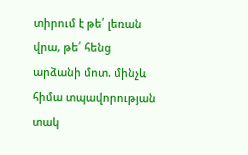տիրում է թե՛ լեռան վրա, թե՛ հենց արձանի մոտ. մինչև հիմա տպավորության տակ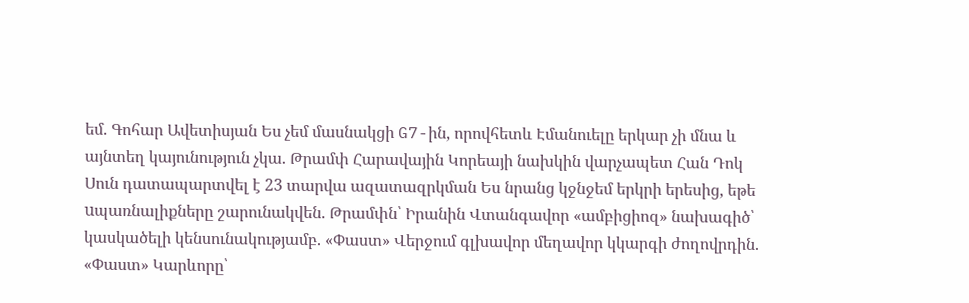եմ. Գոհար Ավետիսյան Ես չեմ մասնակցի G7-ին, որովհետև Էմանուելը երկար չի մնա և այնտեղ կայունություն չկա. Թրամփ Հարավային Կորեայի նախկին վարչապետ Հան Դոկ Սուն դատապարտվել է 23 տարվա ազատազրկման Ես նրանց կջնջեմ երկրի երեսից, եթե uպառնալիքները շարունակվեն. Թրամփն՝ Իրանին Վտանգավոր «ամբիցիոզ» նախագիծ՝ կասկածելի կենսունակությամբ. «Փաստ» Վերջում գլխավոր մեղավոր կկարգի ժողովրդին. «Փաստ» Կարևորը՝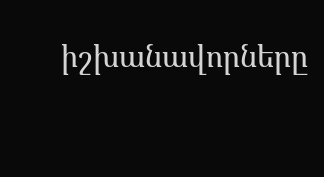իշխանավորները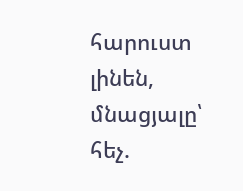հարուստ լինեն, մնացյալը՝ հեչ.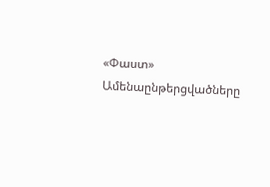«Փաստ»
Ամենաընթերցվածները